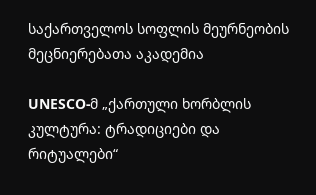საქართველოს სოფლის მეურნეობის მეცნიერებათა აკადემია

UNESCO-მ „ქართული ხორბლის კულტურა: ტრადიციები და რიტუალები“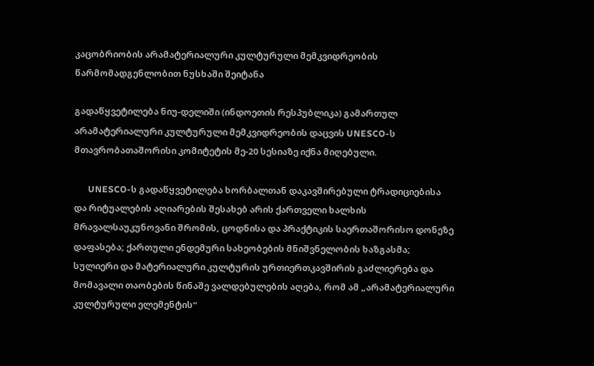კაცობრიობის არამატერიალური კულტურული მემკვიდრეობის წარმომადგენლობით ნუსხაში შეიტანა

გადაწყვეტილება ნიუ-დელიში (ინდოეთის რესპუბლიკა) გამართულ არამატერიალური კულტურული მემკვიდრეობის დაცვის UNESCO-ს მთავრობათაშორისი კომიტეტის მე-20 სესიაზე იქნა მიღებული.

       UNESCO-ს გადაწყვეტილება ხორბალთან დაკავშირებული ტრადიციებისა და რიტუალების აღიარების შესახებ არის ქართველი ხალხის მრავალსაუკუნოვანი შრომის, ცოდნისა და პრაქტიკის საერთაშორისო დონეზე დაფასება; ქართული ენდემური სახეობების მნიშვნელობის ხაზგასმა; სულიერი და მატერიალური კულტურის ურთიერთკავშირის გაძლიერება და მომავალი თაობების წინაშე ვალდებულების აღება, რომ ამ „არამატერიალური კულტურული ელემენტის“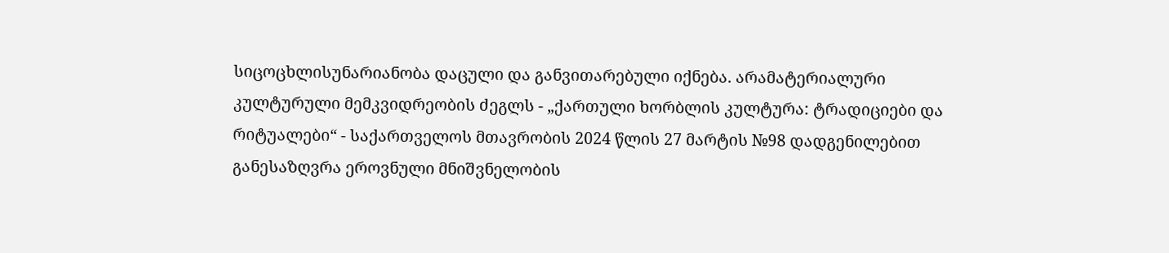სიცოცხლისუნარიანობა დაცული და განვითარებული იქნება. არამატერიალური კულტურული მემკვიდრეობის ძეგლს - „ქართული ხორბლის კულტურა: ტრადიციები და რიტუალები“ - საქართველოს მთავრობის 2024 წლის 27 მარტის №98 დადგენილებით განესაზღვრა ეროვნული მნიშვნელობის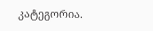კატეგორია.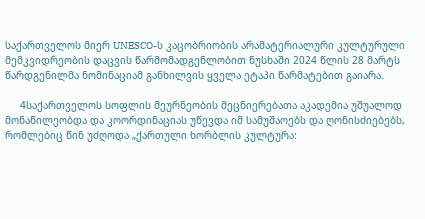საქართველოს მიერ UNESCO-ს კაცობრიობის არამატერიალური კულტურული მემკვიდრეობის დაცვის წარმომადგენლობით ნუსხაში 2024 წლის 28 მარტს წარდგენილმა ნომინაციამ განხილვის ყველა ეტაპი წარმატებით გაიარა.

     4საქართველოს სოფლის მეურნეობის მეცნიერებათა აკადემია უშუალოდ მონაწილეობდა და კოორდინაციას უწევდა იმ სამუშაოებს და ღონისძიებებს, რომლებიც წინ უძღოდა „ქართული ხორბლის კულტურა: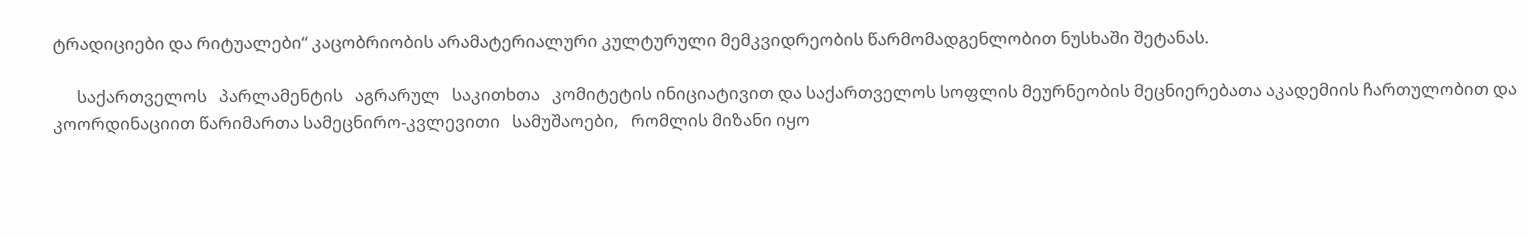ტრადიციები და რიტუალები“ კაცობრიობის არამატერიალური კულტურული მემკვიდრეობის წარმომადგენლობით ნუსხაში შეტანას.

      საქართველოს   პარლამენტის   აგრარულ   საკითხთა   კომიტეტის ინიციატივით და საქართველოს სოფლის მეურნეობის მეცნიერებათა აკადემიის ჩართულობით და კოორდინაციით წარიმართა სამეცნირო-კვლევითი   სამუშაოები,   რომლის მიზანი იყო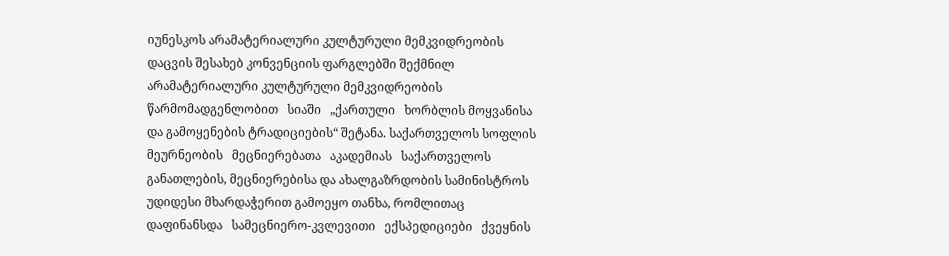იუნესკოს არამატერიალური კულტურული მემკვიდრეობის დაცვის შესახებ კონვენციის ფარგლებში შექმნილ არამატერიალური კულტურული მემკვიდრეობის   წარმომადგენლობით   სიაში   „ქართული   ხორბლის მოყვანისა და გამოყენების ტრადიციების“ შეტანა. საქართველოს სოფლის   მეურნეობის   მეცნიერებათა   აკადემიას   საქართველოს განათლების, მეცნიერებისა და ახალგაზრდობის სამინისტროს უდიდესი მხარდაჭერით გამოეყო თანხა, რომლითაც დაფინანსდა   სამეცნიერო-კვლევითი   ექსპედიციები   ქვეყნის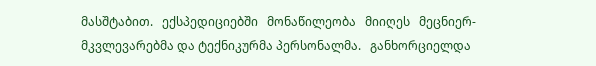მასშტაბით.   ექსპედიციებში   მონაწილეობა   მიიღეს   მეცნიერ-მკვლევარებმა და ტექნიკურმა პერსონალმა.   განხორციელდა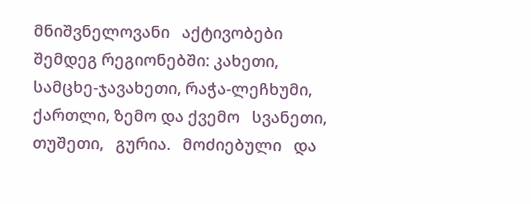მნიშვნელოვანი   აქტივობები   შემდეგ რეგიონებში: კახეთი, სამცხე-ჯავახეთი, რაჭა-ლეჩხუმი, ქართლი, ზემო და ქვემო   სვანეთი,   თუშეთი,   გურია.   მოძიებული   და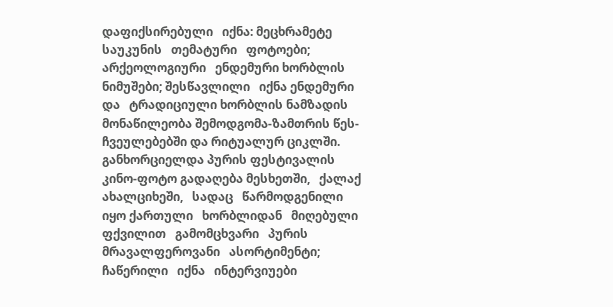დაფიქსირებული   იქნა: მეცხრამეტე   საუკუნის   თემატური   ფოტოები;   არქეოლოგიური   ენდემური ხორბლის   ნიმუშები; შესწავლილი   იქნა ენდემური   და   ტრადიციული ხორბლის ნამზადის მონაწილეობა შემოდგომა-ზამთრის წეს-ჩვეულებებში და რიტუალურ ციკლში. განხორციელდა პურის ფესტივალის კინო-ფოტო გადაღება მესხეთში,   ქალაქ   ახალციხეში,   სადაც   წარმოდგენილი   იყო ქართული   ხორბლიდან   მიღებული   ფქვილით   გამომცხვარი   პურის მრავალფეროვანი   ასორტიმენტი;   ჩაწერილი   იქნა   ინტერვიუები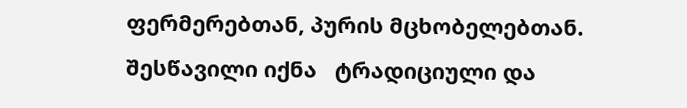ფერმერებთან, პურის მცხობელებთან. შესწავილი იქნა   ტრადიციული და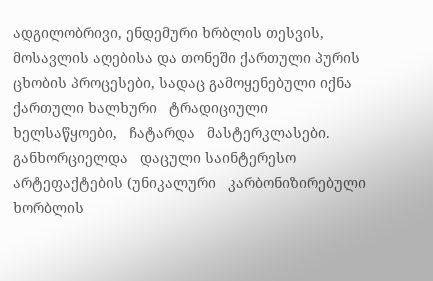ადგილობრივი, ენდემური ხრბლის თესვის, მოსავლის აღებისა და თონეში ქართული პურის ცხობის პროცესები, სადაც გამოყენებული იქნა ქართული ხალხური   ტრადიციული   ხელსაწყოები,   ჩატარდა   მასტერკლასები. განხორციელდა   დაცული საინტერესო   არტეფაქტების (უნიკალური   კარბონიზირებული ხორბლის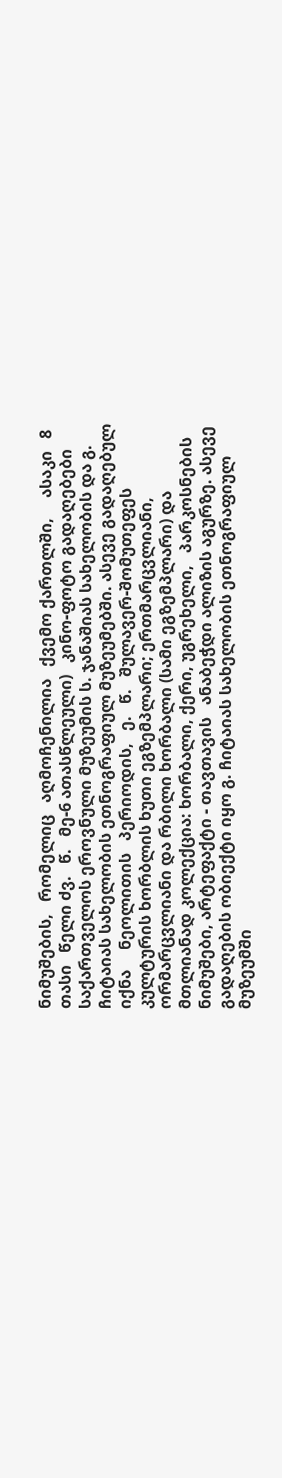ნიმუშების,   რომელიც   აღმოჩენილია   ქვემო ქართლში,     ასაკი   8   თასი   წელი ძვ.   წ.   მე-6 ათასწლეული)   კინო-ფოტო გადაღებები   საქართველოს ეროვნული მუზეუმის ს. ჯანაშიას სახელობის და გ. ჩიტაიას სახელობის ეთნოგრაფიულ მუზეუმებში. ასევე გადაღებულ იქნა     ნეოლითის   პერიოდის,   ე.   წ.   შულავერ-შომუთეფეს   კულტურის ხორბლის ხუთი ეგზემპლარი; ერთმარცვლიანი, ორმარცვლიანი და რბილი ხორბალი (სამი ეგზემპლარი) და   მთლიანად კოლექცია: ხორბალი, ქერი, უგრეხელი,   პარკოსნების   ნიმუშები, არტეფაქტი - თავთავის   ანაბეჭდი ალიზის აგურზე. ასევე   გადაღების ობიექტი იყო გ. ჩიტაიას სახელობის ეთნოგრაფიულ   მუზეუმში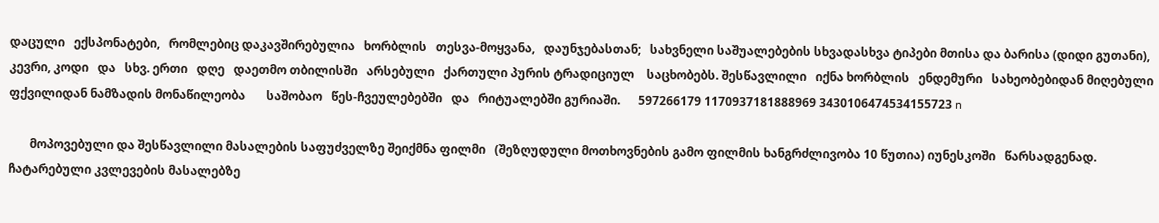დაცული   ექსპონატები,   რომლებიც დაკავშირებულია   ხორბლის   თესვა-მოყვანა,   დაუნჯებასთან;   სახვნელი საშუალებების სხვადასხვა ტიპები მთისა და ბარისა (დიდი გუთანი), კევრი, კოდი   და   სხვ. ერთი   დღე   დაეთმო თბილისში   არსებული   ქართული პურის ტრადიციულ    საცხობებს. შესწავლილი   იქნა ხორბლის   ენდემური   სახეობებიდან მიღებული ფქვილიდან ნამზადის მონაწილეობა       საშობაო   წეს-ჩვეულებებში   და   რიტუალებში გურიაში.      597266179 1170937181888969 3430106474534155723 n

       მოპოვებული და შესწავლილი მასალების საფუძველზე შეიქმნა ფილმი   (შეზღუდული მოთხოვნების გამო ფილმის ხანგრძლივობა 10 წუთია) იუნესკოში   წარსადგენად.   ჩატარებული კვლევების მასალებზე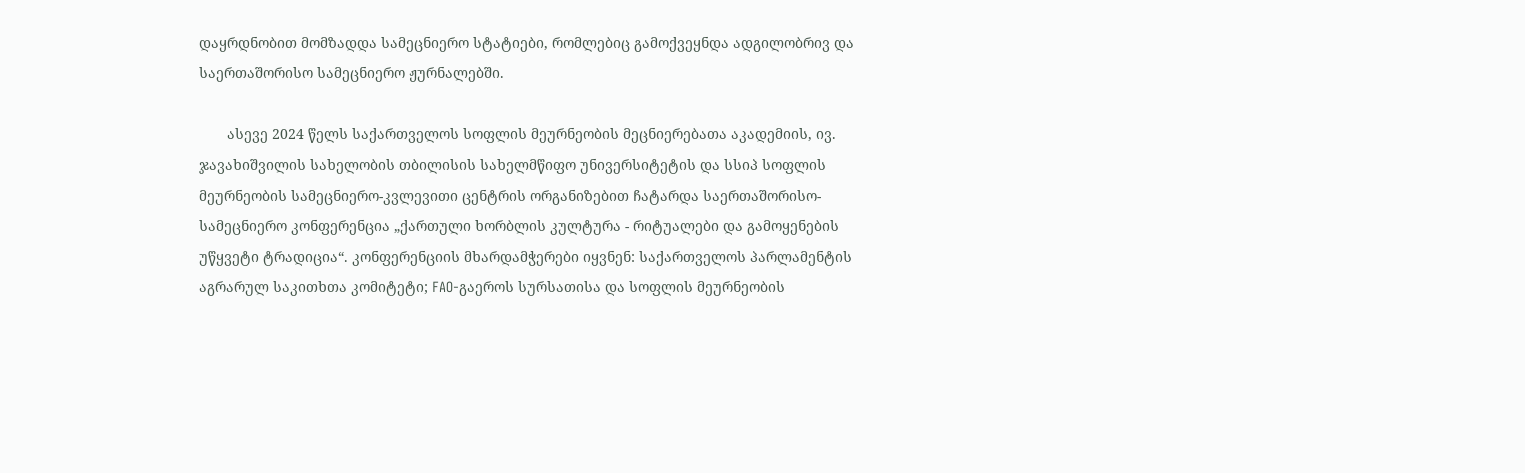დაყრდნობით მომზადდა სამეცნიერო სტატიები, რომლებიც გამოქვეყნდა ადგილობრივ და საერთაშორისო სამეცნიერო ჟურნალებში.

       ასევე 2024 წელს საქართველოს სოფლის მეურნეობის მეცნიერებათა აკადემიის, ივ. ჯავახიშვილის სახელობის თბილისის სახელმწიფო უნივერსიტეტის და სსიპ სოფლის მეურნეობის სამეცნიერო-კვლევითი ცენტრის ორგანიზებით ჩატარდა საერთაშორისო-სამეცნიერო კონფერენცია „ქართული ხორბლის კულტურა - რიტუალები და გამოყენების უწყვეტი ტრადიცია“. კონფერენციის მხარდამჭერები იყვნენ: საქართველოს პარლამენტის აგრარულ საკითხთა კომიტეტი; FAO-გაეროს სურსათისა და სოფლის მეურნეობის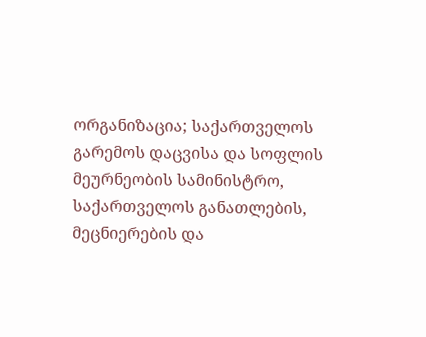ორგანიზაცია; საქართველოს გარემოს დაცვისა და სოფლის მეურნეობის სამინისტრო, საქართველოს განათლების, მეცნიერების და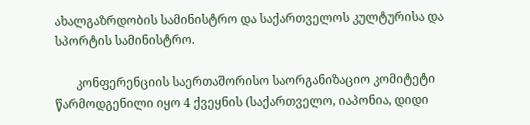ახალგაზრდობის სამინისტრო და საქართველოს კულტურისა და სპორტის სამინისტრო.

       კონფერენციის საერთაშორისო საორგანიზაციო კომიტეტი წარმოდგენილი იყო 4 ქვეყნის (საქართველო, იაპონია, დიდი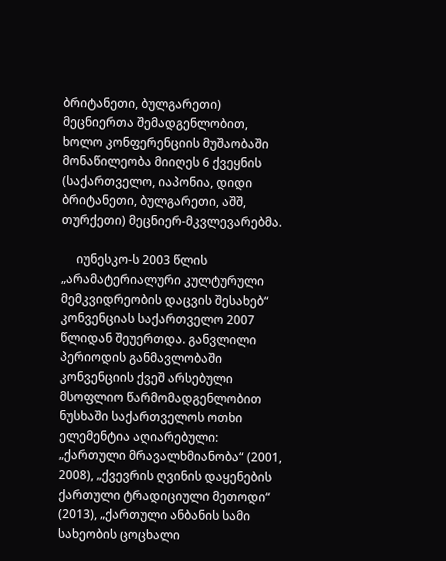ბრიტანეთი, ბულგარეთი) მეცნიერთა შემადგენლობით, ხოლო კონფერენციის მუშაობაში მონაწილეობა მიიღეს 6 ქვეყნის (საქართველო, იაპონია, დიდი ბრიტანეთი, ბულგარეთი, აშშ, თურქეთი) მეცნიერ-მკვლევარებმა.

     იუნესკო-ს 2003 წლის „არამატერიალური კულტურული მემკვიდრეობის დაცვის შესახებ“ კონვენციას საქართველო 2007 წლიდან შეუერთდა. განვლილი პერიოდის განმავლობაში კონვენციის ქვეშ არსებული მსოფლიო წარმომადგენლობით ნუსხაში საქართველოს ოთხი ელემენტია აღიარებული: „ქართული მრავალხმიანობა“ (2001, 2008), „ქვევრის ღვინის დაყენების ქართული ტრადიციული მეთოდი“ (2013), „ქართული ანბანის სამი სახეობის ცოცხალი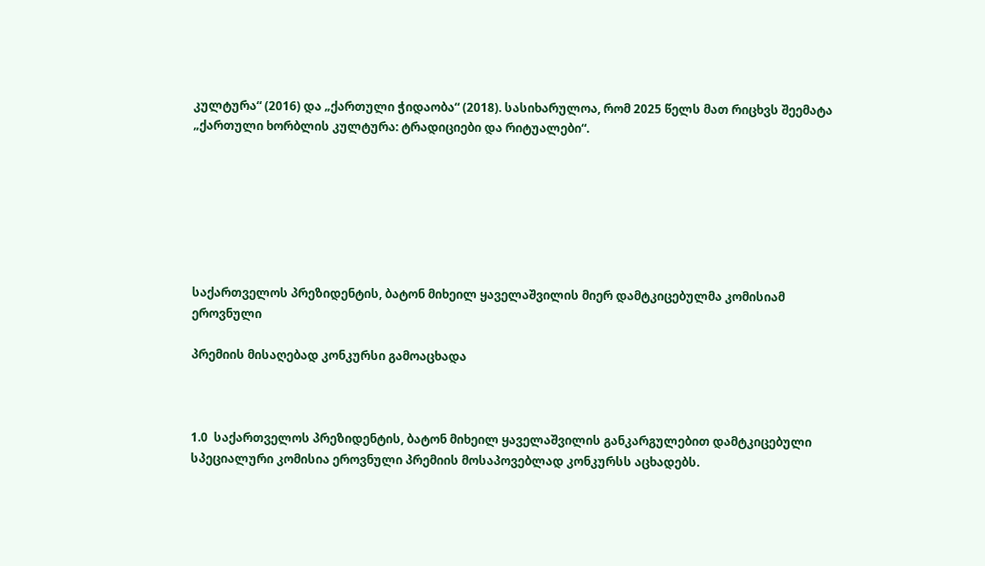კულტურა“ (2016) და „ქართული ჭიდაობა“ (2018). სასიხარულოა, რომ 2025 წელს მათ რიცხვს შეემატა „ქართული ხორბლის კულტურა: ტრადიციები და რიტუალები“.







საქართველოს პრეზიდენტის, ბატონ მიხეილ ყაველაშვილის მიერ დამტკიცებულმა კომისიამ ეროვნული

პრემიის მისაღებად კონკურსი გამოაცხადა



1.0  საქართველოს პრეზიდენტის, ბატონ მიხეილ ყაველაშვილის განკარგულებით დამტკიცებული სპეციალური კომისია ეროვნული პრემიის მოსაპოვებლად კონკურსს აცხადებს.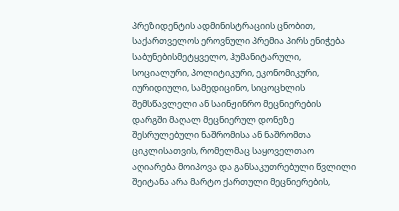პრეზიდენტის ადმინისტრაციის ცნობით, საქართველოს ეროვნული პრემია პირს ენიჭება საბუნებისმეტყველო, ჰუმანიტარული, სოციალური, პოლიტიკური, ეკონომიკური, იურიდიული, სამედიცინო, სიცოცხლის შემსწავლელი ან საინჟინრო მეცნიერების დარგში მაღალ მეცნიერულ დონეზე შესრულებული ნაშრომისა ან ნაშრომთა ციკლისათვის, რომელმაც საყოველთაო აღიარება მოიპოვა და განსაკუთრებული წვლილი შეიტანა არა მარტო ქართული მეცნიერების,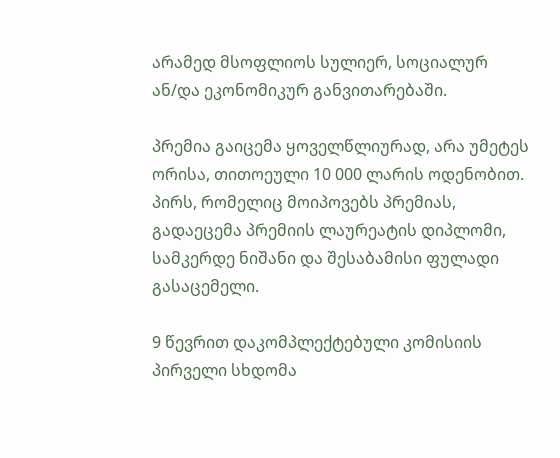არამედ მსოფლიოს სულიერ, სოციალურ ან/და ეკონომიკურ განვითარებაში.

პრემია გაიცემა ყოველწლიურად, არა უმეტეს ორისა, თითოეული 10 000 ლარის ოდენობით. პირს, რომელიც მოიპოვებს პრემიას, გადაეცემა პრემიის ლაურეატის დიპლომი, სამკერდე ნიშანი და შესაბამისი ფულადი გასაცემელი.

9 წევრით დაკომპლექტებული კომისიის პირველი სხდომა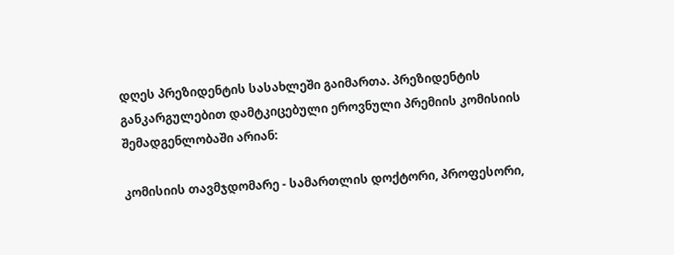დღეს პრეზიდენტის სასახლეში გაიმართა. პრეზიდენტის განკარგულებით დამტკიცებული ეროვნული პრემიის კომისიის შემადგენლობაში არიან:

კომისიის თავმჯდომარე - სამართლის დოქტორი, პროფესორი,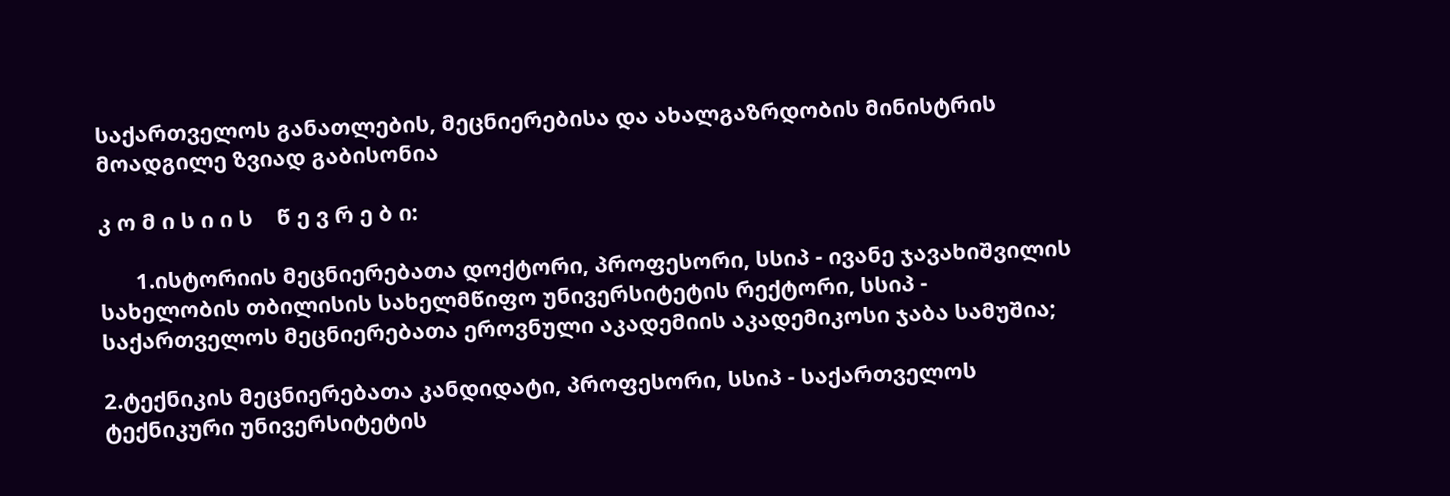საქართველოს განათლების, მეცნიერებისა და ახალგაზრდობის მინისტრის მოადგილე ზვიად გაბისონია

კ ო მ ი ს ი ი ს    წ ე ვ რ ე ბ ი:

      1.ისტორიის მეცნიერებათა დოქტორი, პროფესორი, სსიპ - ივანე ჯავახიშვილის სახელობის თბილისის სახელმწიფო უნივერსიტეტის რექტორი, სსიპ - საქართველოს მეცნიერებათა ეროვნული აკადემიის აკადემიკოსი ჯაბა სამუშია;

2.ტექნიკის მეცნიერებათა კანდიდატი, პროფესორი, სსიპ - საქართველოს ტექნიკური უნივერსიტეტის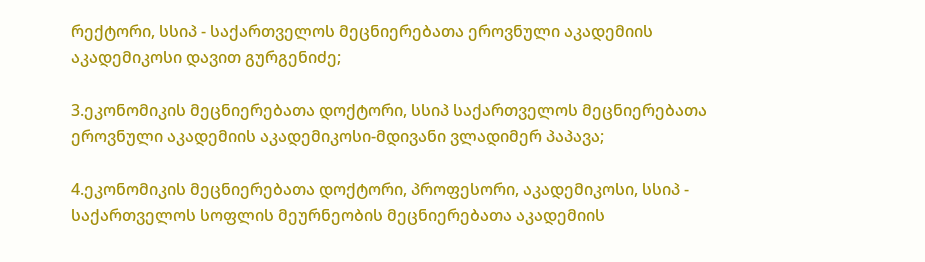რექტორი, სსიპ - საქართველოს მეცნიერებათა ეროვნული აკადემიის აკადემიკოსი დავით გურგენიძე;

3.ეკონომიკის მეცნიერებათა დოქტორი, სსიპ საქართველოს მეცნიერებათა ეროვნული აკადემიის აკადემიკოსი-მდივანი ვლადიმერ პაპავა;

4.ეკონომიკის მეცნიერებათა დოქტორი, პროფესორი, აკადემიკოსი, სსიპ - საქართველოს სოფლის მეურნეობის მეცნიერებათა აკადემიის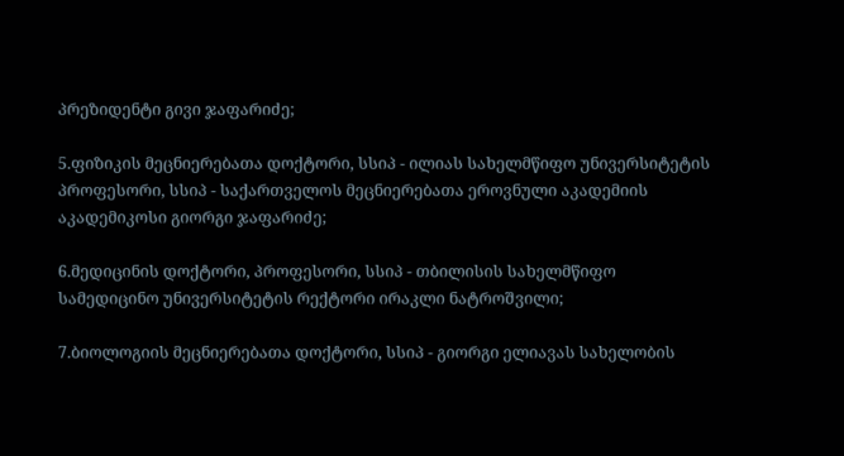პრეზიდენტი გივი ჯაფარიძე;

5.ფიზიკის მეცნიერებათა დოქტორი, სსიპ - ილიას სახელმწიფო უნივერსიტეტის პროფესორი, სსიპ - საქართველოს მეცნიერებათა ეროვნული აკადემიის აკადემიკოსი გიორგი ჯაფარიძე;

6.მედიცინის დოქტორი, პროფესორი, სსიპ - თბილისის სახელმწიფო სამედიცინო უნივერსიტეტის რექტორი ირაკლი ნატროშვილი;

7.ბიოლოგიის მეცნიერებათა დოქტორი, სსიპ - გიორგი ელიავას სახელობის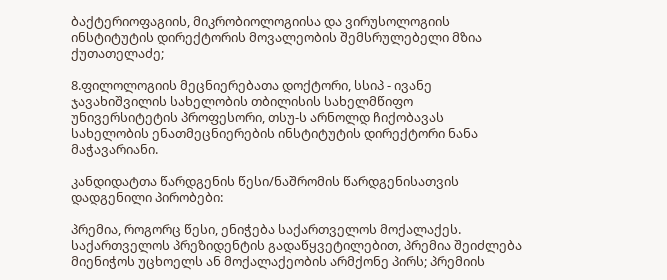ბაქტერიოფაგიის, მიკრობიოლოგიისა და ვირუსოლოგიის ინსტიტუტის დირექტორის მოვალეობის შემსრულებელი მზია ქუთათელაძე;

8.ფილოლოგიის მეცნიერებათა დოქტორი, სსიპ - ივანე ჯავახიშვილის სახელობის თბილისის სახელმწიფო უნივერსიტეტის პროფესორი, თსუ-ს არნოლდ ჩიქობავას სახელობის ენათმეცნიერების ინსტიტუტის დირექტორი ნანა მაჭავარიანი.

კანდიდატთა წარდგენის წესი/ნაშრომის წარდგენისათვის დადგენილი პირობები:

პრემია, როგორც წესი, ენიჭება საქართველოს მოქალაქეს. საქართველოს პრეზიდენტის გადაწყვეტილებით, პრემია შეიძლება მიენიჭოს უცხოელს ან მოქალაქეობის არმქონე პირს; პრემიის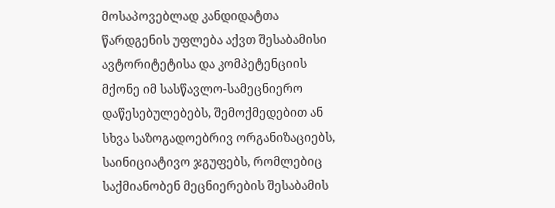მოსაპოვებლად კანდიდატთა წარდგენის უფლება აქვთ შესაბამისი ავტორიტეტისა და კომპეტენციის მქონე იმ სასწავლო-სამეცნიერო დაწესებულებებს, შემოქმედებით ან სხვა საზოგადოებრივ ორგანიზაციებს, საინიციატივო ჯგუფებს, რომლებიც საქმიანობენ მეცნიერების შესაბამის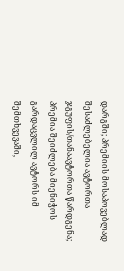დარგში; პრემიის მოსაპოვებლად შესაძლებელია ავტორთა ჯგუფის/თანაავტორთა წარდგენა; პრემია შეიძლება მიენიჭოს გარდაცვლილ ავტორს იმ შემთხვევაში,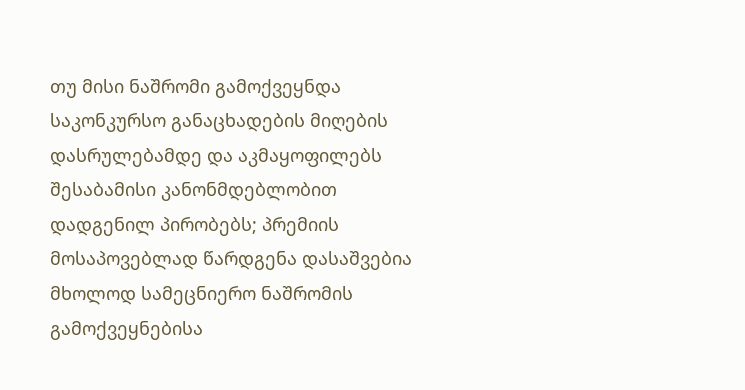თუ მისი ნაშრომი გამოქვეყნდა საკონკურსო განაცხადების მიღების დასრულებამდე და აკმაყოფილებს შესაბამისი კანონმდებლობით დადგენილ პირობებს; პრემიის მოსაპოვებლად წარდგენა დასაშვებია მხოლოდ სამეცნიერო ნაშრომის გამოქვეყნებისა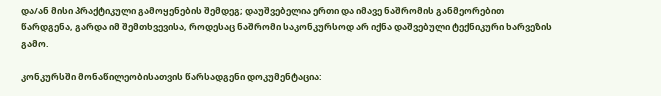და/ან მისი პრაქტიკული გამოყენების შემდეგ; დაუშვებელია ერთი და იმავე ნაშრომის განმეორებით წარდგენა, გარდა იმ შემთხვევისა, როდესაც ნაშრომი საკონკურსოდ არ იქნა დაშვებული ტექნიკური ხარვეზის გამო.

კონკურსში მონაწილეობისათვის წარსადგენი დოკუმენტაცია: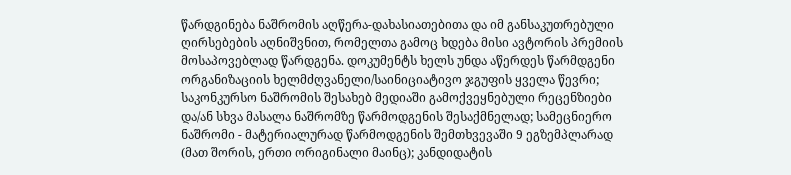წარდგინება ნაშრომის აღწერა-დახასიათებითა და იმ განსაკუთრებული ღირსებების აღნიშვნით, რომელთა გამოც ხდება მისი ავტორის პრემიის მოსაპოვებლად წარდგენა. დოკუმენტს ხელს უნდა აწერდეს წარმდგენი ორგანიზაციის ხელმძღვანელი/საინიციატივო ჯგუფის ყველა წევრი; საკონკურსო ნაშრომის შესახებ მედიაში გამოქვეყნებული რეცენზიები და/ან სხვა მასალა ნაშრომზე წარმოდგენის შესაქმნელად; სამეცნიერო ნაშრომი - მატერიალურად წარმოდგენის შემთხვევაში 9 ეგზემპლარად (მათ შორის, ერთი ორიგინალი მაინც); კანდიდატის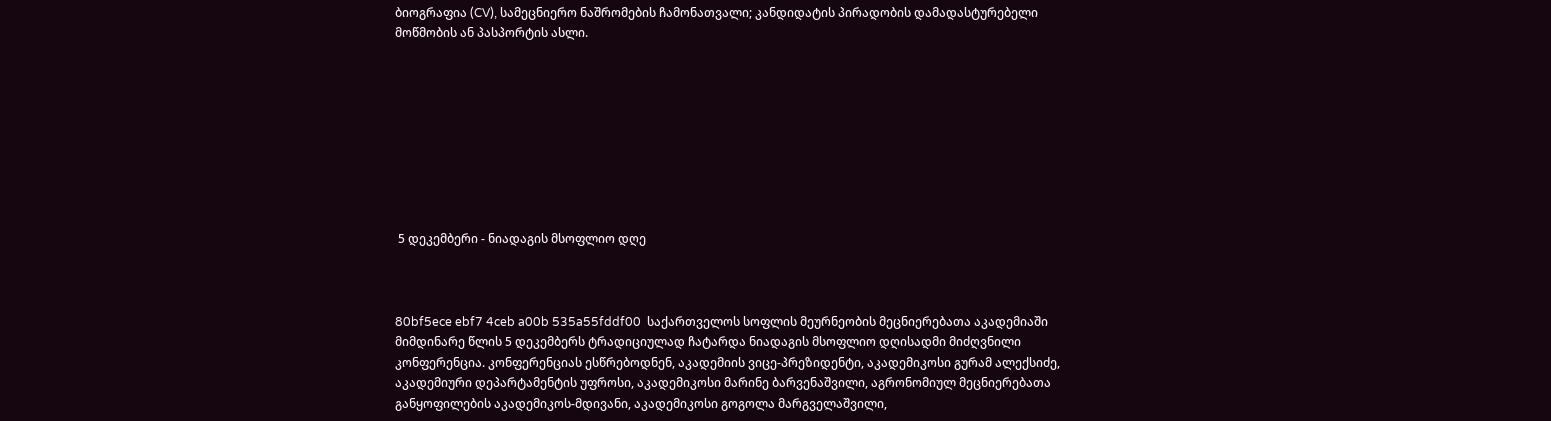ბიოგრაფია (CV), სამეცნიერო ნაშრომების ჩამონათვალი; კანდიდატის პირადობის დამადასტურებელი მოწმობის ან პასპორტის ასლი.









 5 დეკემბერი - ნიადაგის მსოფლიო დღე



80bf5ece ebf7 4ceb a00b 535a55fddf00  საქართველოს სოფლის მეურნეობის მეცნიერებათა აკადემიაში მიმდინარე წლის 5 დეკემბერს ტრადიციულად ჩატარდა ნიადაგის მსოფლიო დღისადმი მიძღვნილი კონფერენცია. კონფერენციას ესწრებოდნენ, აკადემიის ვიცე-პრეზიდენტი, აკადემიკოსი გურამ ალექსიძე, აკადემიური დეპარტამენტის უფროსი, აკადემიკოსი მარინე ბარვენაშვილი, აგრონომიულ მეცნიერებათა განყოფილების აკადემიკოს-მდივანი, აკადემიკოსი გოგოლა მარგველაშვილი,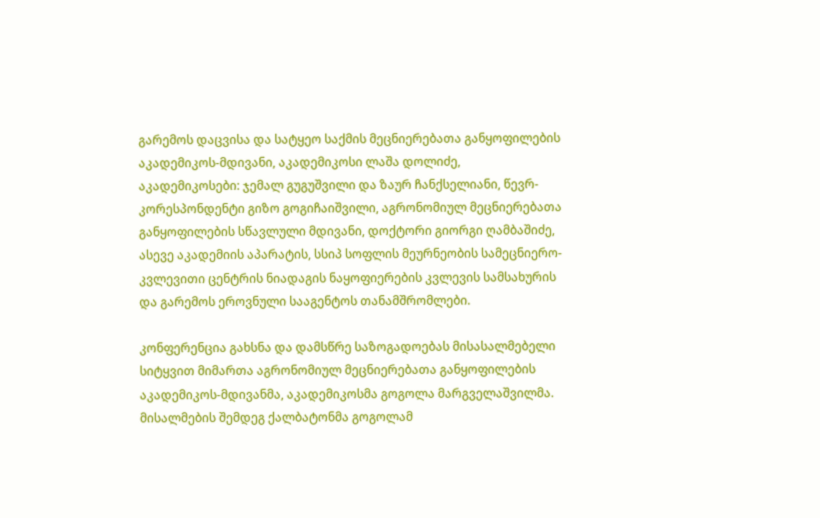გარემოს დაცვისა და სატყეო საქმის მეცნიერებათა განყოფილების აკადემიკოს-მდივანი, აკადემიკოსი ლაშა დოლიძე, აკადემიკოსები: ჯემალ გუგუშვილი და ზაურ ჩანქსელიანი, წევრ-კორესპონდენტი გიზო გოგიჩაიშვილი, აგრონომიულ მეცნიერებათა განყოფილების სწავლული მდივანი, დოქტორი გიორგი ღამბაშიძე, ასევე აკადემიის აპარატის, სსიპ სოფლის მეურნეობის სამეცნიერო-კვლევითი ცენტრის ნიადაგის ნაყოფიერების კვლევის სამსახურის და გარემოს ეროვნული სააგენტოს თანამშრომლები.

კონფერენცია გახსნა და დამსწრე საზოგადოებას მისასალმებელი სიტყვით მიმართა აგრონომიულ მეცნიერებათა განყოფილების აკადემიკოს-მდივანმა, აკადემიკოსმა გოგოლა მარგველაშვილმა. მისალმების შემდეგ ქალბატონმა გოგოლამ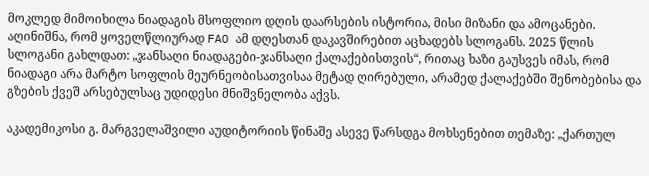მოკლედ მიმოიხილა ნიადაგის მსოფლიო დღის დაარსების ისტორია, მისი მიზანი და ამოცანები. აღინიშნა, რომ ყოველწლიურად FAO ამ დღესთან დაკავშირებით აცხადებს სლოგანს. 2025 წლის სლოგანი გახლდათ: „ჯანსაღი ნიადაგები-ჯანსაღი ქალაქებისთვის“, რითაც ხაზი გაუსვეს იმას, რომ ნიადაგი არა მარტო სოფლის მეურნეობისათვისაა მეტად ღირებული, არამედ ქალაქებში შენობებისა და გზების ქვეშ არსებულსაც უდიდესი მნიშვნელობა აქვს.

აკადემიკოსი გ. მარგველაშვილი აუდიტორიის წინაშე ასევე წარსდგა მოხსენებით თემაზე: „ქართულ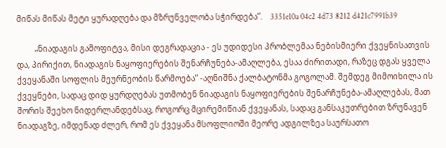მიწას მიწას მეტი ყურადღება და მზრუნველობა სჭირდება“.    3351e10a 04c2 4d73 8212 d421c7991b39

         „ნიადაგის გამოფიტვა, მისი დეგრადაცია - ეს უდიდესი პრობლემაა ნებისმიერი ქვეყნისათვის და, პირიქით, ნიადაგის ნაყოფიერების შენარჩუნება-ამაღლება, ესაა ძირითადი, რაზეც დგას ყველა ქვეყანაში სოფლის მეურნეობის წარმოება“ -აღნიშნა ქალბატონმა გოგოლამ. შემდეგ მიმოიხილა ის ქვეყნები, სადაც დიდ ყურდღებას უთმობენ ნიადაგის ნაყოფიერების შენარჩუნება-ამაღლებას, მათ შორის შეეხო ნიდერლანდებსაც, როგორც მცირემიწიან ქვეყანას, სადაც განსაკუთრებით ზრუნავენ ნიადაგზე, იმდენად ძლერ, რომ ეს ქვეყანა მსოფლიოში მეორე ადგილზეა საურსათო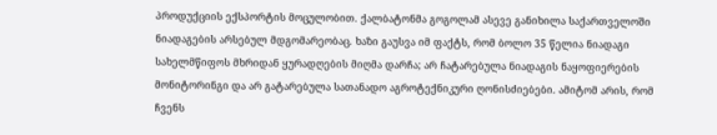პროდუქციის ექსპორტის მოცულობით. ქალბატონმა გოგოლამ ასევე განიხილა საქართველოში ნიადაგების არსებულ მდგომარეობაც. ხაზი გაუსვა იმ ფაქტს, რომ ბოლო 35 წელია ნიადაგი სახელმწიფოს მხრიდან ყურადღების მიღმა დარჩა; არ ჩატარებულა ნიადაგის ნაყოფიერების მონიტორინგი და არ გატარებულა სათანადო აგროტექნიკური ღონისძიებები. ამიტომ არის, რომ ჩვენს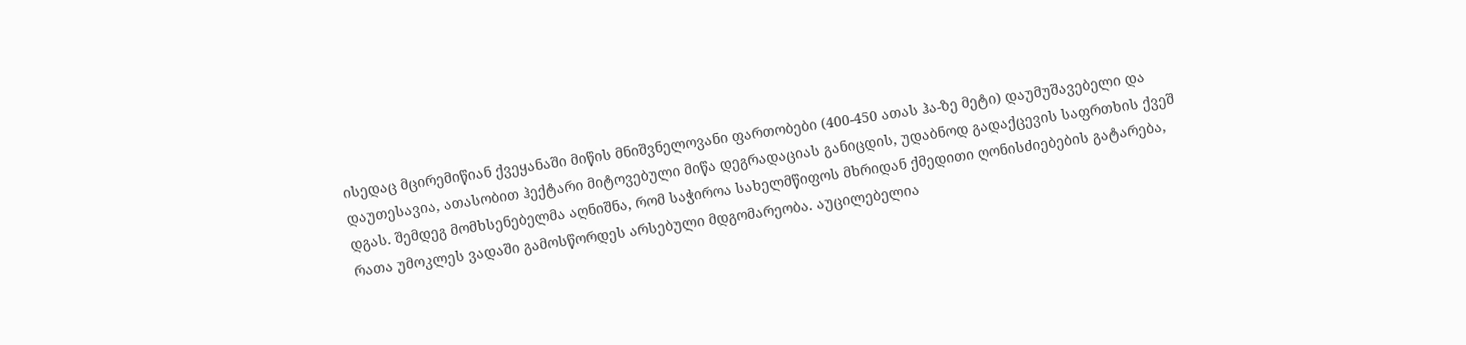ისედაც მცირემიწიან ქვეყანაში მიწის მნიშვნელოვანი ფართობები (400-450 ათას ჰა-ზე მეტი) დაუმუშავებელი და დაუთესავია, ათასობით ჰექტარი მიტოვებული მიწა დეგრადაციას განიცდის, უდაბნოდ გადაქცევის საფრთხის ქვეშ დგას. შემდეგ მომხსენებელმა აღნიშნა, რომ საჭიროა სახელმწიფოს მხრიდან ქმედითი ღონისძიებების გატარება, რათა უმოკლეს ვადაში გამოსწორდეს არსებული მდგომარეობა. აუცილებელია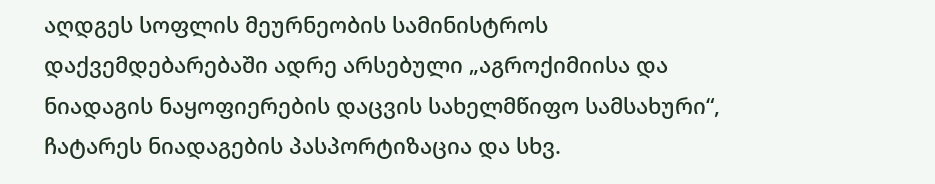აღდგეს სოფლის მეურნეობის სამინისტროს დაქვემდებარებაში ადრე არსებული „აგროქიმიისა და ნიადაგის ნაყოფიერების დაცვის სახელმწიფო სამსახური“, ჩატარეს ნიადაგების პასპორტიზაცია და სხვ.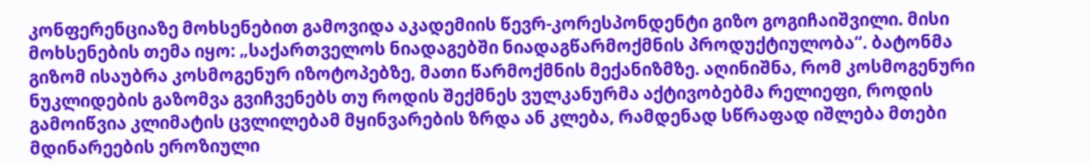კონფერენციაზე მოხსენებით გამოვიდა აკადემიის წევრ-კორესპონდენტი გიზო გოგიჩაიშვილი. მისი მოხსენების თემა იყო: „საქართველოს ნიადაგებში ნიადაგწარმოქმნის პროდუქტიულობა“. ბატონმა გიზომ ისაუბრა კოსმოგენურ იზოტოპებზე, მათი წარმოქმნის მექანიზმზე. აღინიშნა, რომ კოსმოგენური ნუკლიდების გაზომვა გვიჩვენებს თუ როდის შექმნეს ვულკანურმა აქტივობებმა რელიეფი, როდის გამოიწვია კლიმატის ცვლილებამ მყინვარების ზრდა ან კლება, რამდენად სწრაფად იშლება მთები მდინარეების ეროზიული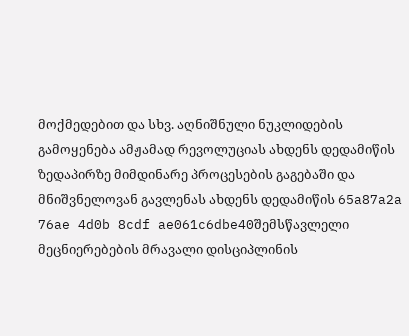მოქმედებით და სხვ. აღნიშნული ნუკლიდების გამოყენება ამჟამად რევოლუციას ახდენს დედამიწის ზედაპირზე მიმდინარე პროცესების გაგებაში და მნიშვნელოვან გავლენას ახდენს დედამიწის 65a87a2a 76ae 4d0b 8cdf ae061c6dbe40შემსწავლელი მეცნიერებების მრავალი დისციპლინის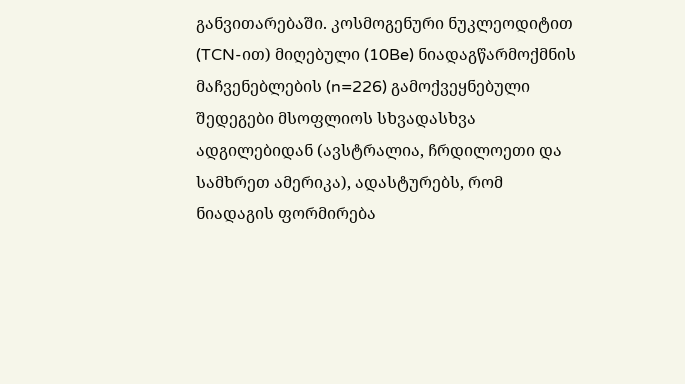განვითარებაში. კოსმოგენური ნუკლეოდიტით (TCN-ით) მიღებული (10Be) ნიადაგწარმოქმნის მაჩვენებლების (n=226) გამოქვეყნებული შედეგები მსოფლიოს სხვადასხვა ადგილებიდან (ავსტრალია, ჩრდილოეთი და სამხრეთ ამერიკა), ადასტურებს, რომ ნიადაგის ფორმირება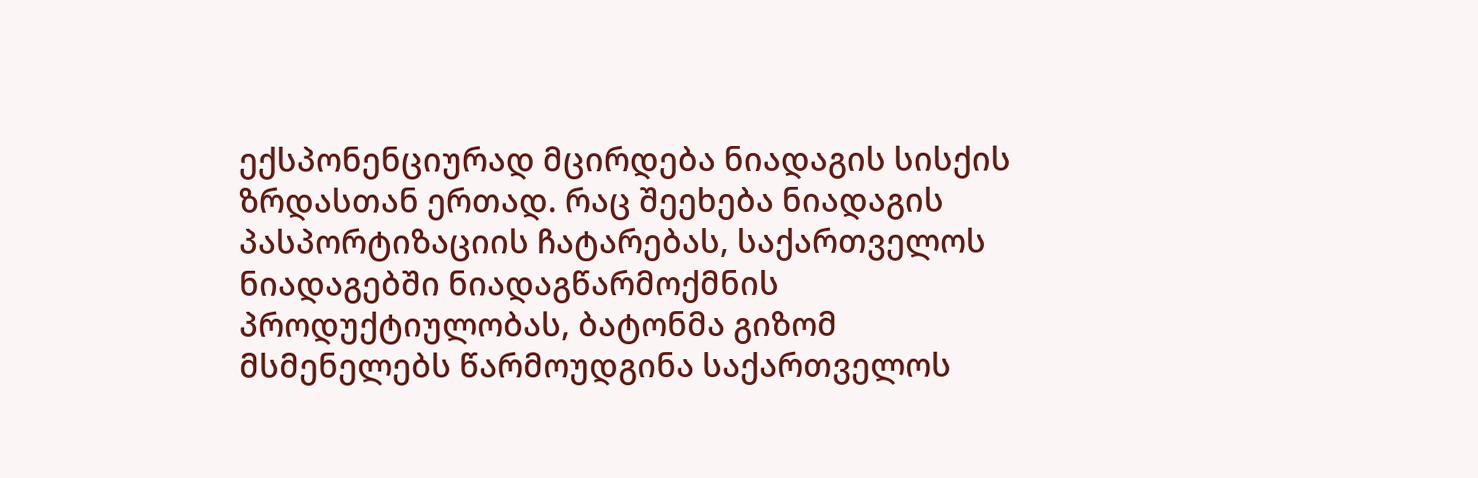ექსპონენციურად მცირდება ნიადაგის სისქის ზრდასთან ერთად. რაც შეეხება ნიადაგის პასპორტიზაციის ჩატარებას, საქართველოს ნიადაგებში ნიადაგწარმოქმნის პროდუქტიულობას, ბატონმა გიზომ მსმენელებს წარმოუდგინა საქართველოს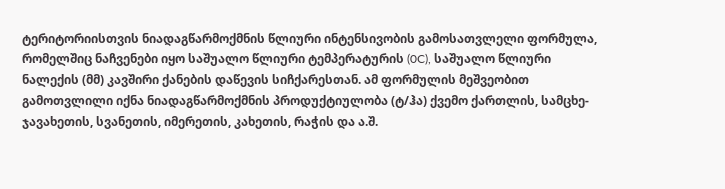ტერიტორიისთვის ნიადაგწარმოქმნის წლიური ინტენსივობის გამოსათვლელი ფორმულა, რომელშიც ნაჩვენები იყო საშუალო წლიური ტემპერატურის (0C), საშუალო წლიური ნალექის (მმ) კავშირი ქანების დაწევის სიჩქარესთან. ამ ფორმულის მეშვეობით გამოთვლილი იქნა ნიადაგწარმოქმნის პროდუქტიულობა (ტ/ჰა) ქვემო ქართლის, სამცხე-ჯავახეთის, სვანეთის, იმერეთის, კახეთის, რაჭის და ა.შ.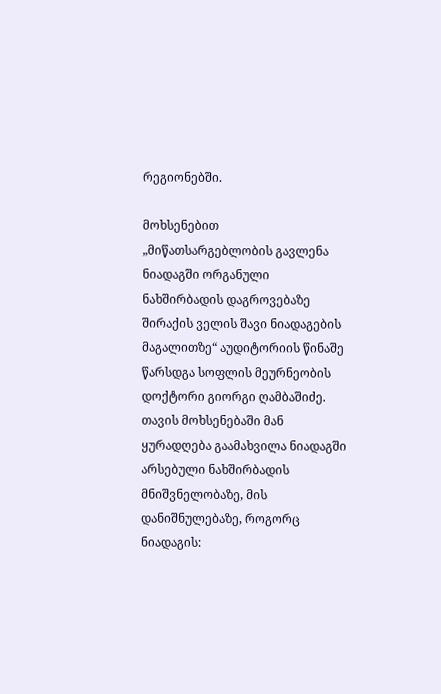რეგიონებში.

მოხსენებით „მიწათსარგებლობის გავლენა ნიადაგში ორგანული ნახშირბადის დაგროვებაზე შირაქის ველის შავი ნიადაგების მაგალითზე“ აუდიტორიის წინაშე წარსდგა სოფლის მეურნეობის დოქტორი გიორგი ღამბაშიძე. თავის მოხსენებაში მან ყურადღება გაამახვილა ნიადაგში არსებული ნახშირბადის მნიშვნელობაზე, მის დანიშნულებაზე, როგორც ნიადაგის: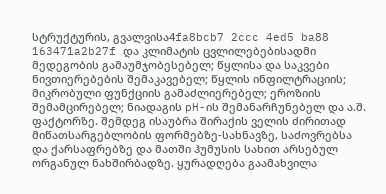სტრუქტურის, გვალვისა4fa8bcb7 2ccc 4ed5 ba88 163471a2b27f და კლიმატის ცვლილებებისადმი მედეგობის გამაუმჯობესებელ; წყლისა და საკვები ნივთიერებების შემაკავებელ; წყლის ინფილტრაციის; მიკრობული ფუნქციის გამაძლიერებელ; ეროზიის შემამცირებელ; ნიადაგის pH-ის შემანარჩუნებელ და ა.შ. ფაქტორზე. შემდეგ ისაუბრა შირაქის ველის ძირითად მიწათსარგებლობის ფორმებზე-სახნავზე, საძოვრებსა და ქარსაფრებზე და მათში ჰუმუსის სახით არსებულ ორგანულ ნახშირბადზე. ყურადღება გაამახვილა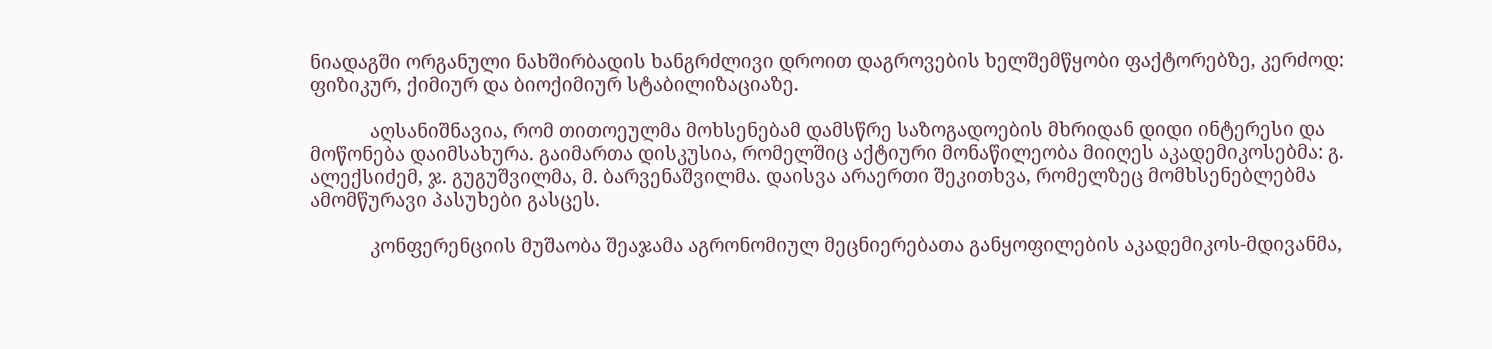ნიადაგში ორგანული ნახშირბადის ხანგრძლივი დროით დაგროვების ხელშემწყობი ფაქტორებზე, კერძოდ: ფიზიკურ, ქიმიურ და ბიოქიმიურ სტაბილიზაციაზე.

            აღსანიშნავია, რომ თითოეულმა მოხსენებამ დამსწრე საზოგადოების მხრიდან დიდი ინტერესი და მოწონება დაიმსახურა. გაიმართა დისკუსია, რომელშიც აქტიური მონაწილეობა მიიღეს აკადემიკოსებმა: გ. ალექსიძემ, ჯ. გუგუშვილმა, მ. ბარვენაშვილმა. დაისვა არაერთი შეკითხვა, რომელზეც მომხსენებლებმა ამომწურავი პასუხები გასცეს.

            კონფერენციის მუშაობა შეაჯამა აგრონომიულ მეცნიერებათა განყოფილების აკადემიკოს-მდივანმა,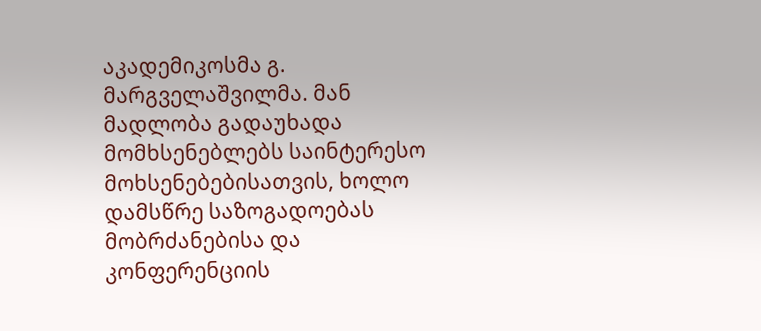აკადემიკოსმა გ. მარგველაშვილმა. მან მადლობა გადაუხადა მომხსენებლებს საინტერესო მოხსენებებისათვის, ხოლო დამსწრე საზოგადოებას მობრძანებისა და კონფერენციის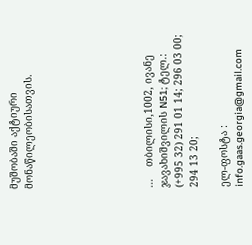მუშობაში აქტიური მონაწილეობისათვის.







...    თბილისი,1002, ივანე ჯავახიშვილის N51; ტელ.: (+995 32) 291 01 14; 296 03 00;  294 13 20;

ელ-ფოსტა : info.gaas.georgia@gmail.com